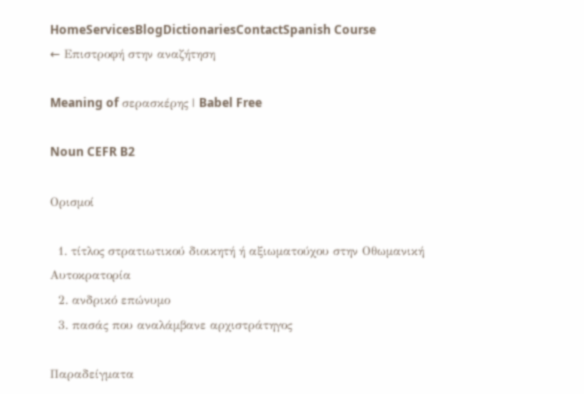HomeServicesBlogDictionariesContactSpanish Course
← Επιστροφή στην αναζήτηση

Meaning of σερασκέρης | Babel Free

Noun CEFR B2

Ορισμοί

  1. τίτλος στρατιωτικού διοικητή ή αξιωματούχου στην Οθωμανική Αυτοκρατορία
  2. ανδρικό επώνυμο
  3. πασάς που αναλάμβανε αρχιστράτηγος

Παραδείγματα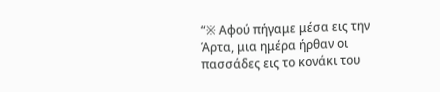“※ Αφού πήγαμε μέσα εις την Άρτα, μια ημέρα ήρθαν οι πασσάδες εις το κονάκι του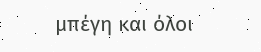μπέγη και όλοι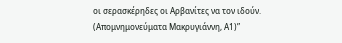οι σερασκέρηδες οι Αρβανίτες να τον ιδούν. (Απομνημονεύματα Μακρυγιάννη, Α1)”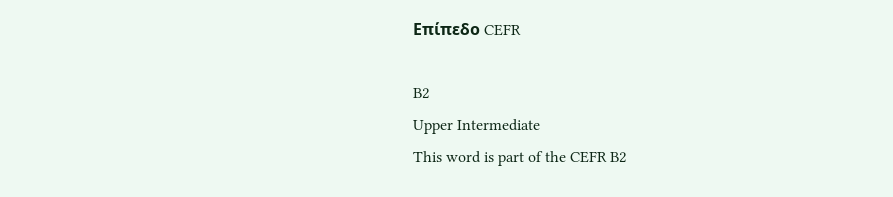Επίπεδο CEFR

B2
Upper Intermediate
This word is part of the CEFR B2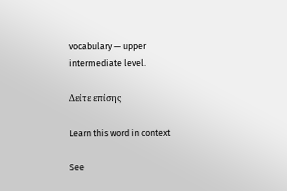vocabulary — upper intermediate level.

Δείτε επίσης

Learn this word in context

See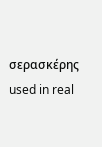σερασκέρης used in real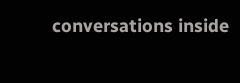conversations inside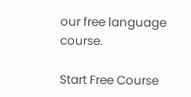our free language course.

Start Free Course